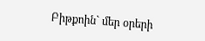Բիթքոին` մեր օրերի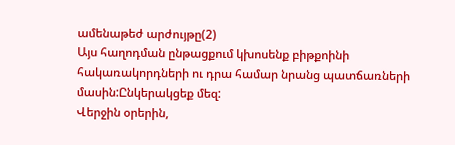ամենաթեժ արժույթը(2)
Այս հաղոդման ընթացքում կխոսենք բիթքոինի հակառակորդների ու դրա համար նրանց պատճառների մասին:Ընկերակցեք մեզ:
Վերջին օրերին,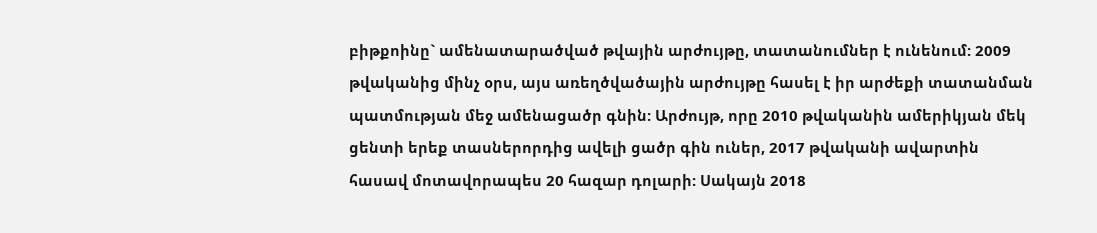բիթքոինը` ամենատարածված թվային արժույթը, տատանումներ է ունենում: 2009 թվականից մինչ օրս, այս առեղծվածային արժույթը հասել է իր արժեքի տատանման պատմության մեջ ամենացածր գնին: Արժույթ, որը 2010 թվականին ամերիկյան մեկ ցենտի երեք տասներորդից ավելի ցածր գին ուներ, 2017 թվականի ավարտին հասավ մոտավորապես 20 հազար դոլարի: Սակայն 2018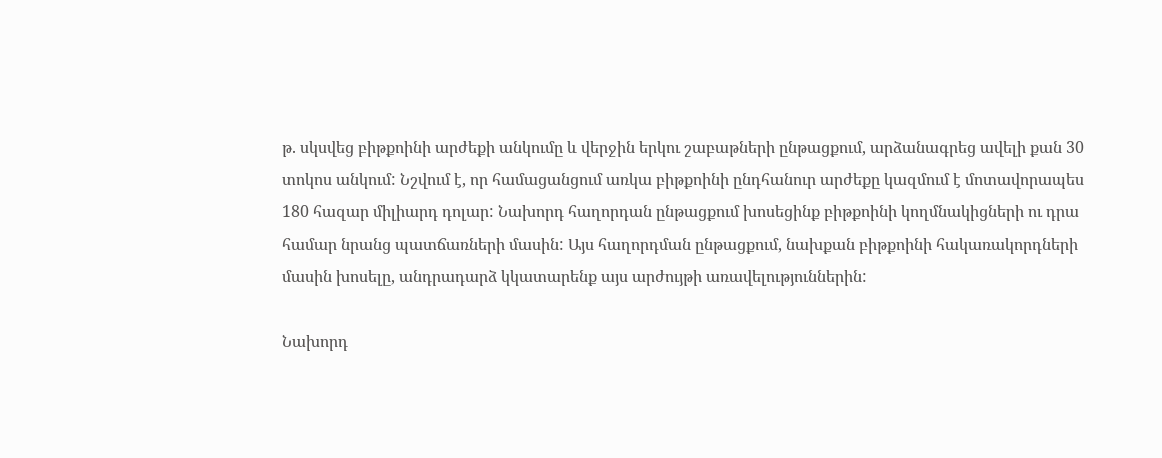թ. սկսվեց բիթքոինի արժեքի անկումը և վերջին երկու շաբաթների ընթացքում, արձանագրեց ավելի քան 30 տոկոս անկում: Նշվում է, որ համացանցում առկա բիթքոինի ընդհանուր արժեքը կազմում է մոտավորապես 180 հազար միլիարդ դոլար: Նախորդ հաղորդան ընթացքում խոսեցինք բիթքոինի կողմնակիցների ու դրա համար նրանց պատճառների մասին: Այս հաղորդման ընթացքում, նախքան բիթքոինի հակառակորդների մասին խոսելը, անդրադարձ կկատարենք այս արժույթի առավելություններին:

Նախորդ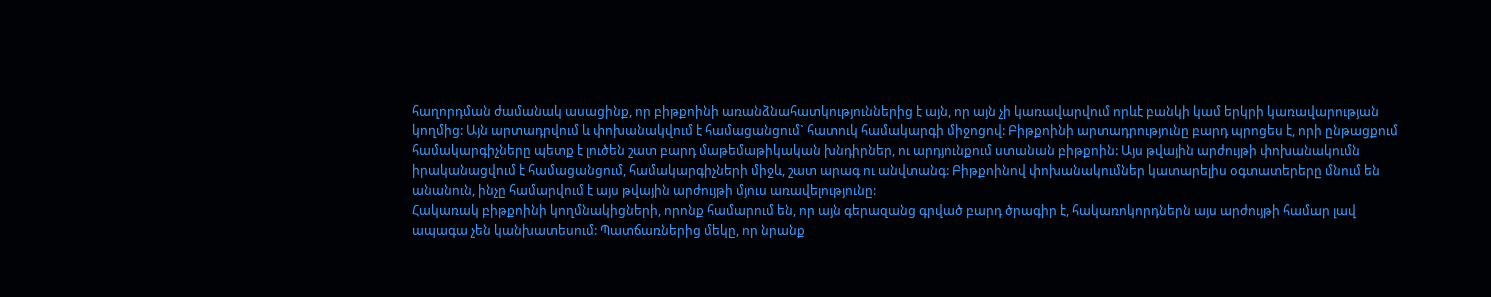հաղորդման ժամանակ ասացինք, որ բիթքոինի առանձնահատկություններից է այն, որ այն չի կառավարվում որևէ բանկի կամ երկրի կառավարության կողմից: Այն արտադրվում և փոխանակվում է համացանցում` հատուկ համակարգի միջոցով: Բիթքոինի արտադրությունը բարդ պրոցես է, որի ընթացքում համակարգիչները պետք է լուծեն շատ բարդ մաթեմաթիկական խնդիրներ, ու արդյունքում ստանան բիթքոին: Այս թվային արժույթի փոխանակումն իրականացվում է համացանցում, համակարգիչների միջև, շատ արագ ու անվտանգ: Բիթքոինով փոխանակումներ կատարելիս օգտատերերը մնում են անանուն, ինչը համարվում է այս թվային արժույթի մյուս առավելությունը:
Հակառակ բիթքոինի կողմնակիցների, որոնք համարում են, որ այն գերազանց գրված բարդ ծրագիր է, հակառոկորդներն այս արժույթի համար լավ ապագա չեն կանխատեսում: Պատճառներից մեկը, որ նրանք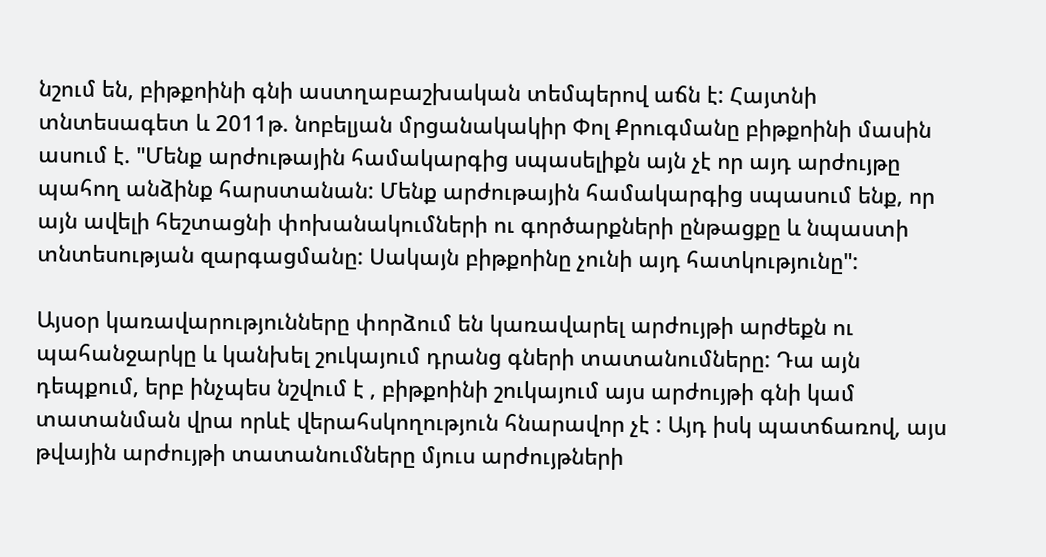նշում են, բիթքոինի գնի աստղաբաշխական տեմպերով աճն է: Հայտնի տնտեսագետ և 2011թ. նոբելյան մրցանակակիր Փոլ Քրուգմանը բիթքոինի մասին ասում է. "Մենք արժութային համակարգից սպասելիքն այն չէ որ այդ արժույթը պահող անձինք հարստանան: Մենք արժութային համակարգից սպասում ենք, որ այն ավելի հեշտացնի փոխանակումների ու գործարքների ընթացքը և նպաստի տնտեսության զարգացմանը: Սակայն բիթքոինը չունի այդ հատկությունը":

Այսօր կառավարությունները փորձում են կառավարել արժույթի արժեքն ու պահանջարկը և կանխել շուկայում դրանց գների տատանումները: Դա այն դեպքում, երբ ինչպես նշվում է , բիթքոինի շուկայում այս արժույթի գնի կամ տատանման վրա որևէ վերահսկողություն հնարավոր չէ : Այդ իսկ պատճառով, այս թվային արժույթի տատանումները մյուս արժույթների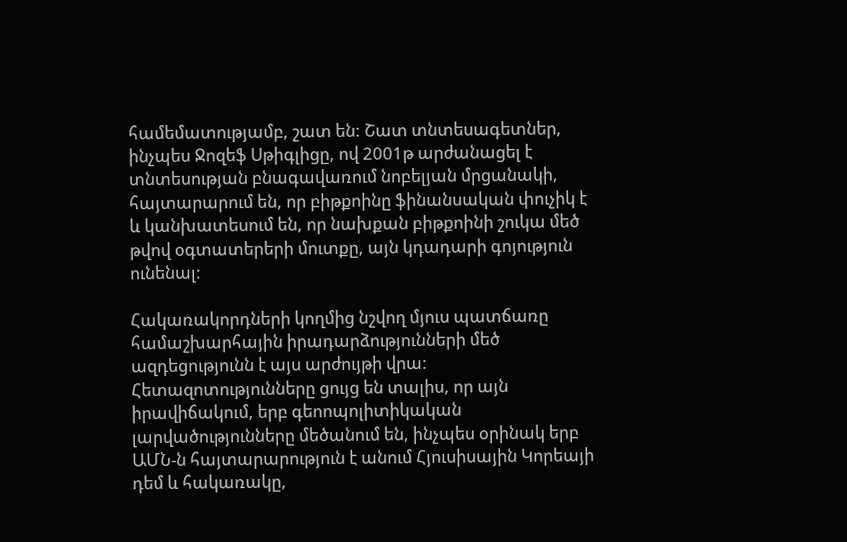համեմատությամբ, շատ են: Շատ տնտեսագետներ, ինչպես Ջոզեֆ Սթիգլիցը, ով 2001թ արժանացել է տնտեսության բնագավառում նոբելյան մրցանակի, հայտարարում են, որ բիթքոինը ֆինանսական փուչիկ է և կանխատեսում են, որ նախքան բիթքոինի շուկա մեծ թվով օգտատերերի մուտքը, այն կդադարի գոյություն ունենալ:

Հակառակորդների կողմից նշվող մյուս պատճառը համաշխարհային իրադարձությունների մեծ ազդեցությունն է այս արժույթի վրա: Հետազոտությունները ցույց են տալիս, որ այն իրավիճակում, երբ գեոոպոլիտիկական լարվածությունները մեծանում են, ինչպես օրինակ երբ ԱՄՆ-ն հայտարարություն է անում Հյուսիսային Կորեայի դեմ և հակառակը,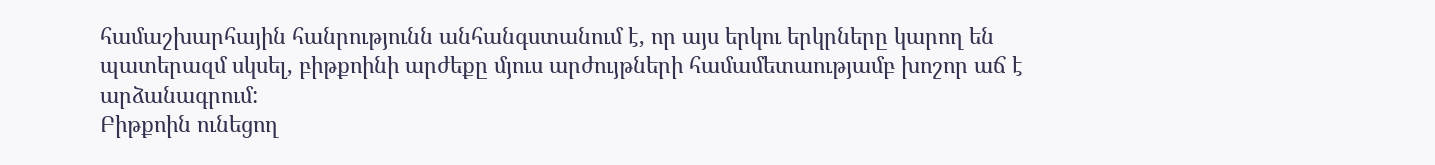համաշխարհային հանրությունն անհանգստանում է, որ այս երկու երկրները կարող են պատերազմ սկսել, բիթքոինի արժեքը մյուս արժույթների համամետաությամբ խոշոր աճ է արձանագրում:
Բիթքոին ունեցող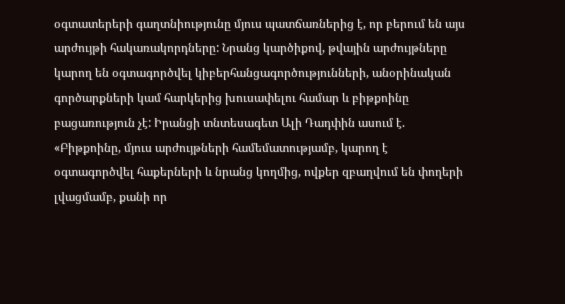օգտատերերի գաղտնիությունը մյուս պատճառներից է, որ բերում են այս արժույթի հակառակորդները: Նրանց կարծիքով, թվային արժույթները կարող են օգտագործվել կիբերհանցագործությունների, անօրինական գործարքների կամ հարկերից խուսափելու համար և բիթքոինը բացառություն չէ: Իրանցի տնտեսագետ Ալի Դադփին ասում է. «Բիթքոինը, մյուս արժույթների համեմատությամբ, կարող է օգտագործվել հաքերների և նրանց կողմից, ովքեր զբաղվում են փողերի լվացմամբ, քանի որ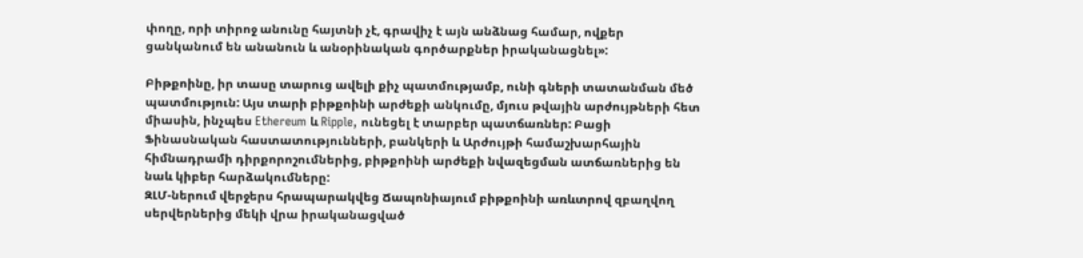փողը, որի տիրոջ անունը հայտնի չէ, գրավիչ է այն անձնաց համար, ովքեր ցանկանում են անանուն և անօրինական գործարքներ իրականացնել»:

Բիթքոինը, իր տասը տարուց ավելի քիչ պատմությամբ, ունի գների տատանման մեծ պատմություն: Այս տարի բիթքոինի արժեքի անկումը, մյուս թվային արժույթների հետ միասին, ինչպես Ethereum և Ripple, ունեցել է տարբեր պատճառներ: Բացի Ֆինասնական հաստատությունների, բանկերի և Արժույթի համաշխարհային հիմնադրամի դիրքորոշումներից, բիթքոինի արժեքի նվազեցման ատճառներից են նաև կիբեր հարձակումները:
ԶԼՄ-ներում վերջերս հրապարակվեց Ճապոնիայում բիթքոինի առևտրով զբաղվող սերվերներից մեկի վրա իրականացված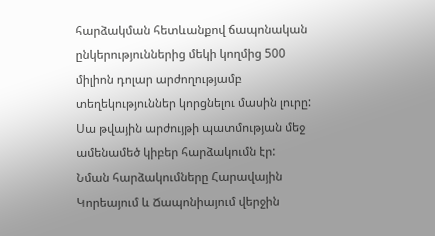հարձակման հետևանքով ճապոնական ընկերություններից մեկի կողմից 500 միլիոն դոլար արժողությամբ տեղեկություններ կորցնելու մասին լուրը: Սա թվային արժույթի պատմության մեջ ամենամեծ կիբեր հարձակումն էր:
Նման հարձակումները Հարավային Կորեայում և Ճապոնիայում վերջին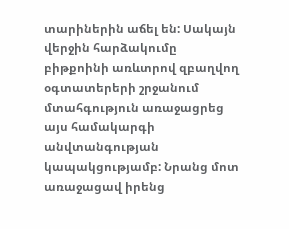տարիներին աճել են: Սակայն վերջին հարձակումը բիթքոինի առևտրով զբաղվող օգտատերերի շրջանում մտահգություն առաջացրեց այս համակարգի անվտանգության կապակցությամբ: Նրանց մոտ առաջացավ իրենց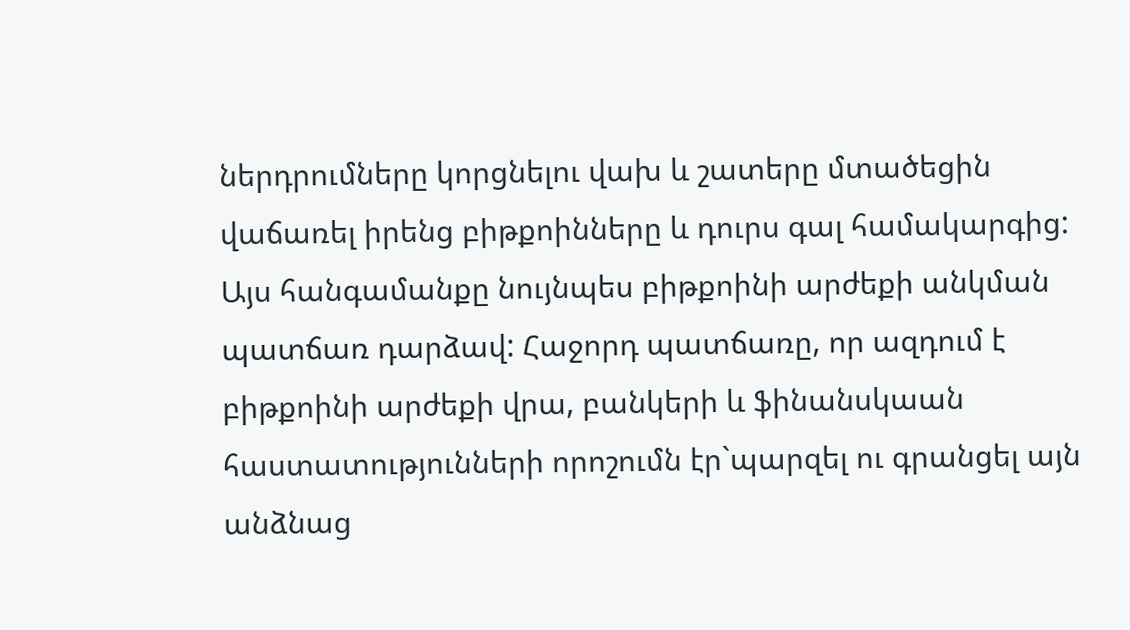ներդրումները կորցնելու վախ և շատերը մտածեցին վաճառել իրենց բիթքոինները և դուրս գալ համակարգից: Այս հանգամանքը նույնպես բիթքոինի արժեքի անկման պատճառ դարձավ: Հաջորդ պատճառը, որ ազդում է բիթքոինի արժեքի վրա, բանկերի և ֆինանսկաան հաստատությունների որոշումն էր`պարզել ու գրանցել այն անձնաց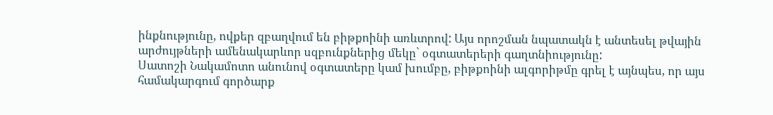ինքնությունը, ովքեր զբաղվում են բիթքոինի առևտրով: Այս որոշման նպատակն է անտեսել թվային արժույթների ամենակարևոր սզբունքներից մեկը` օգտատերերի գաղտնիությունը:
Սատոշի Նակամոտո անունով օգտատերը կամ խումբը, բիթքոինի ալգորիթմը գրել է այնպես, որ այս համակարգում գործարք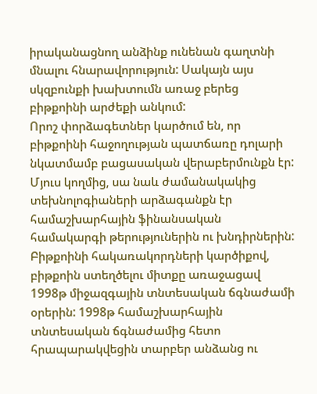իրականացնող անձինք ունենան գաղտնի մնալու հնարավորություն: Սակայն այս սկզբունքի խախտումն առաջ բերեց բիթքոինի արժեքի անկում:
Որոշ փորձագետներ կարծում են, որ բիթքոինի հաջողության պատճառը դոլարի նկատմամբ բացասական վերաբերմունքն էր: Մյուս կողմից, սա նաև ժամանակակից տեխնոլոգիաների արձագանքն էր համաշխարհային ֆինանսական համակարգի թերություներին ու խնդիրներին: Բիթքոինի հակառակորդների կարծիքով, բիթքոին ստեղծելու միտքը առաջացավ 1998թ միջազգային տնտեսական ճգնաժամի օրերին: 1998թ համաշխարհային տնտեսական ճգնաժամից հետո հրապարակվեցին տարբեր անձանց ու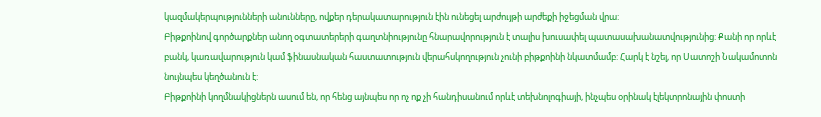կազմակերպությունների անունները, ովքեր դերակատարություն էին ունեցել արժույթի արժեքի իջեցման վրա:
Բիթքոինով գործարքներ անող օգտատերերի գաղտնիությունը հնարավորություն է տալիս խուսափել պատասախանատվությունից: Քանի որ որևէ բանկ, կառավարություն կամ ֆինասնական հաստատություն վերահսկողություն չունի բիթքոինի նկատմամբ: Հարկ է նշել, որ Սատոշի Նակամոտոն նույնպես կեղծանուն է:
Բիթքոինի կողմնակիցներն ասում են, որ հենց այնպես որ ոչ ոք չի հանդիսանում որևէ տեխնոլոգիայի, ինչպես օրինակ էլեկտրոնային փոստի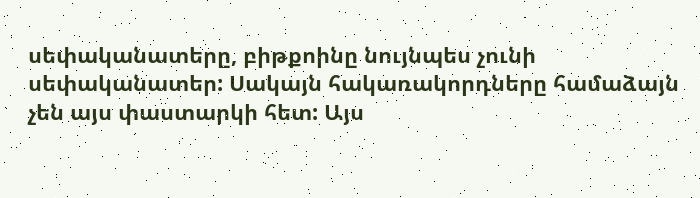սեփականատերը, բիթքոինը նույնպես չունի սեփականատեր: Սակայն հակառակորդները համաձայն չեն այս փաստարկի հետ: Այս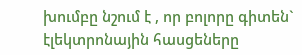խումբը նշում է , որ բոլորը գիտեն` էլեկտրոնային հասցեները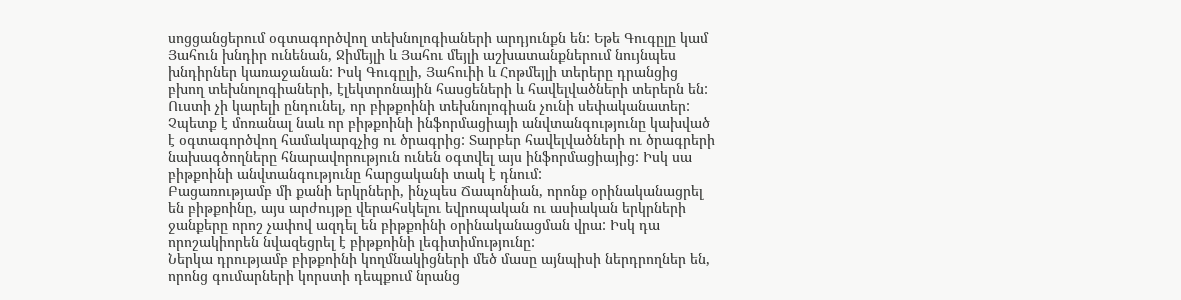սոցցանցերում օգտագործվող տեխնոլոգիաների արդյունքն են: Եթե Գուգըլը կամ Յահուն խնդիր ունենան, Ջիմեյլի և Յահու մեյլի աշխատանքներում նույնպես խնդիրներ կառաջանան: Իսկ Գուգըլի, Յահուիի և Հոթմեյլի տերերը դրանցից բխող տեխնոլոգիաների, էլեկտրոնային հասցեների և հավելվածների տերերն են: Ուստի չի կարելի ընդունել, որ բիթքոինի տեխնոլոգիան չունի սեփականատեր: Չպետք է մոռանալ նաև որ բիթքոինի ինֆորմացիայի անվտանգությունը կախված է օգտագործվող համակարգչից ու ծրագրից: Տարբեր հավելվածների ու ծրագրերի նախագծողները հնարավորություն ունեն օգտվել այս ինֆորմացիայից: Իսկ սա բիթքոինի անվտանգությունը հարցականի տակ է դնում:
Բացառությամբ մի քանի երկրների, ինչպես Ճապոնիան, որոնք օրինականացրել են բիթքոինը, այս արժույթը վերահսկելու եվրոպական ու ասիական երկրների ջանքերը որոշ չափով ազդել են բիթքոինի օրինականացման վրա: Իսկ դա որոշակիորեն նվազեցրել է բիթքոինի լեգիտիմությունը:
Ներկա դրությամբ բիթքոինի կողմնակիցների մեծ մասը այնպիսի ներդրողներ են, որոնց գումարների կորստի դեպքում նրանց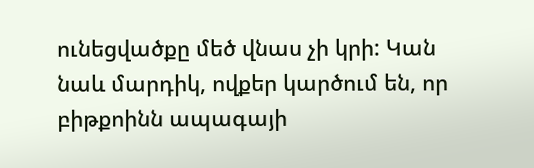ունեցվածքը մեծ վնաս չի կրի: Կան նաև մարդիկ, ովքեր կարծում են, որ բիթքոինն ապագայի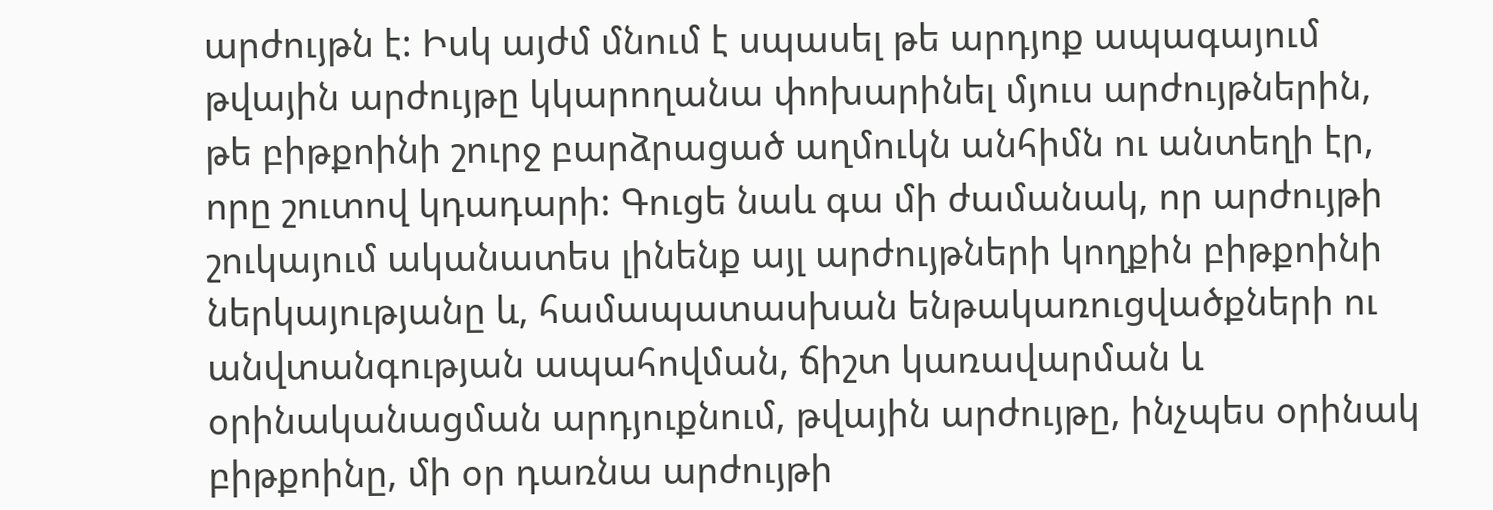արժույթն է: Իսկ այժմ մնում է սպասել թե արդյոք ապագայում թվային արժույթը կկարողանա փոխարինել մյուս արժույթներին, թե բիթքոինի շուրջ բարձրացած աղմուկն անհիմն ու անտեղի էր, որը շուտով կդադարի: Գուցե նաև գա մի ժամանակ, որ արժույթի շուկայում ականատես լինենք այլ արժույթների կողքին բիթքոինի ներկայությանը և, համապատասխան ենթակառուցվածքների ու անվտանգության ապահովման, ճիշտ կառավարման և օրինականացման արդյուքնում, թվային արժույթը, ինչպես օրինակ բիթքոինը, մի օր դառնա արժույթի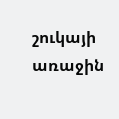շուկայի առաջին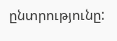ընտրությունը: